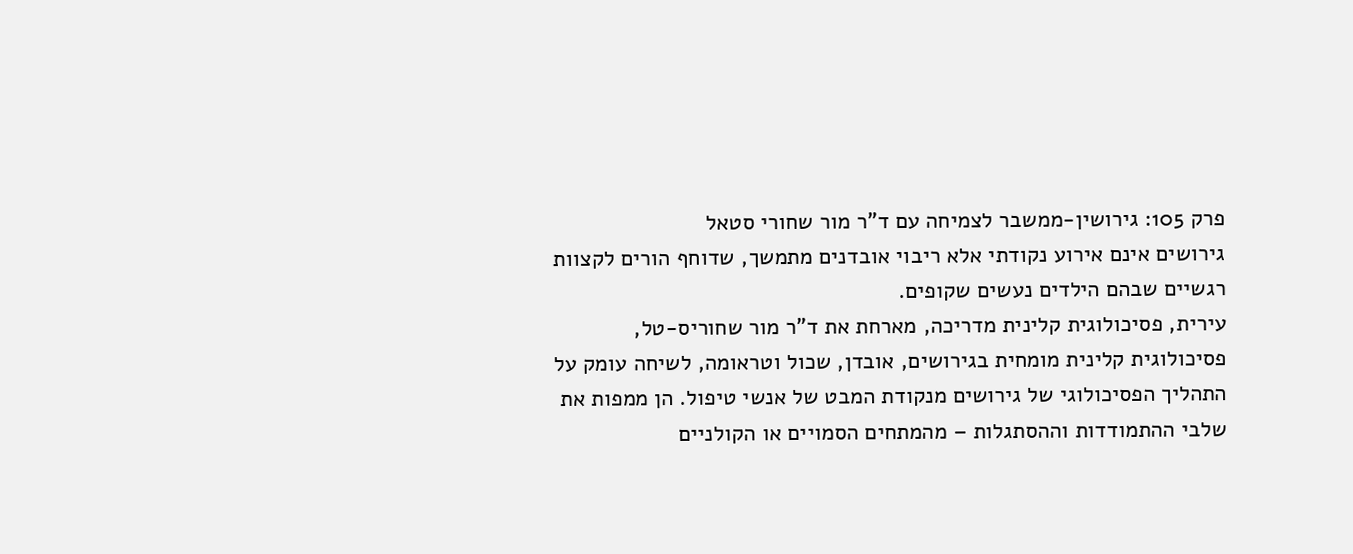פרק 105: גירושין-ממשבר לצמיחה עם ד"ר מור שחורי סטאל
גירושים אינם אירוע נקודתי אלא ריבוי אובדנים מתמשך, שדוחף הורים לקצוות רגשיים שבהם הילדים נעשים שקופים.
עירית, פסיכולוגית קלינית מדריכה, מארחת את ד"ר מור שחוריס-טל, פסיכולוגית קלינית מומחית בגירושים, אובדן, שכול וטראומה, לשיחה עומק על התהליך הפסיכולוגי של גירושים מנקודת המבט של אנשי טיפול. הן ממפות את שלבי ההתמודדות וההסתגלות – מהמתחים הסמויים או הקולניים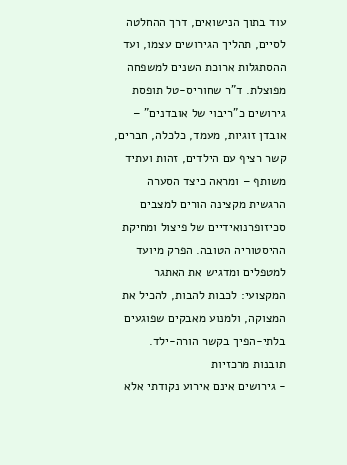עוד בתוך הנישואים, דרך ההחלטה לסיים, תהליך הגירושים עצמו, ועד ההסתגלות ארוכת השנים למשפחה מפוצלת. ד"ר שחוריס-טל תופסת גירושים כ"ריבוי של אובדנים" – אובדן זוגיות, מעמד, כלכלה, חברים, קשר רציף עם הילדים, זהות ועתיד משותף – ומראה כיצד הסערה הרגשית מקצינה הורים למצבים סכיזופרנואידיים של פיצול ומחיקת ההיסטוריה הטובה. הפרק מיועד למטפלים ומדגיש את האתגר המקצועי: לכבות להבות, להכיל את המצוקה, ולמנוע מאבקים שפוגעים בלתי-הפיך בקשר הורה-ילד.
תובנות מרכזיות
- גירושים אינם אירוע נקודתי אלא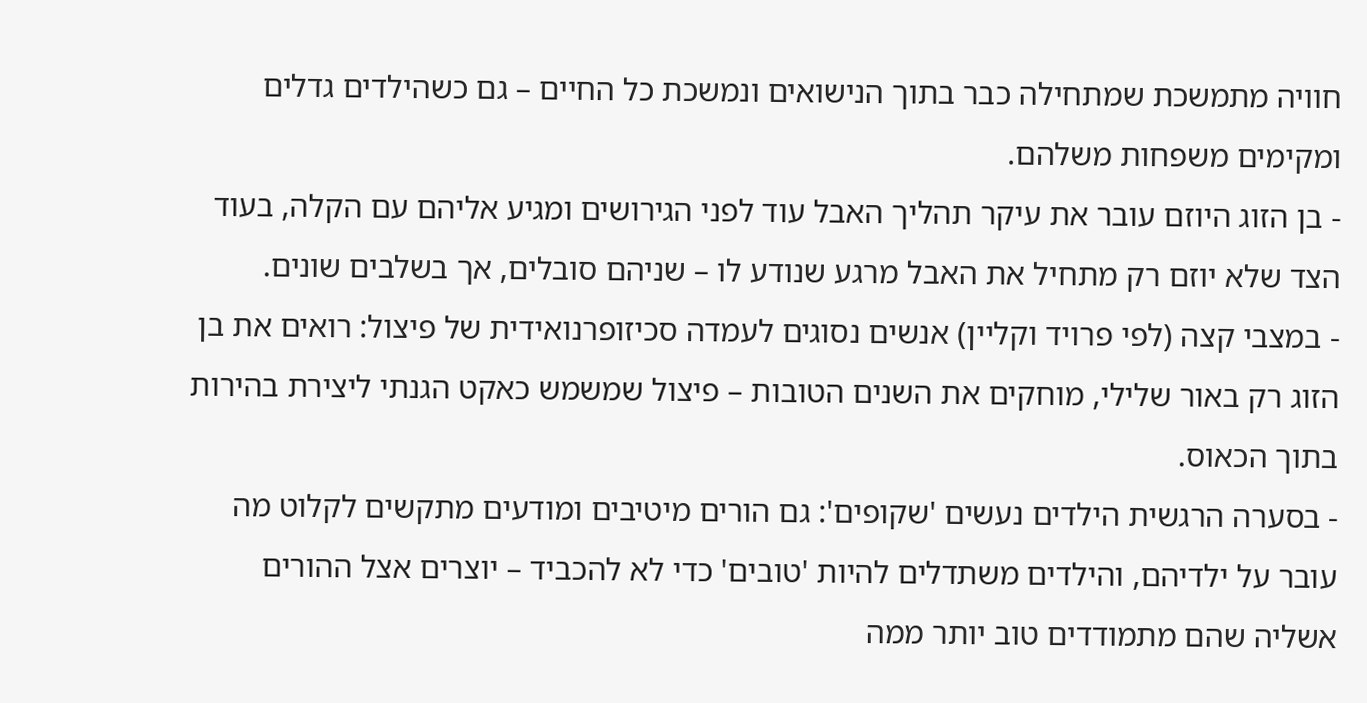חוויה מתמשכת שמתחילה כבר בתוך הנישואים ונמשכת כל החיים – גם כשהילדים גדלים ומקימים משפחות משלהם.
- בן הזוג היוזם עובר את עיקר תהליך האבל עוד לפני הגירושים ומגיע אליהם עם הקלה, בעוד הצד שלא יוזם רק מתחיל את האבל מרגע שנודע לו – שניהם סובלים, אך בשלבים שונים.
- במצבי קצה (לפי פרויד וקליין) אנשים נסוגים לעמדה סכיזופרנואידית של פיצול: רואים את בן הזוג רק באור שלילי, מוחקים את השנים הטובות – פיצול שמשמש כאקט הגנתי ליצירת בהירות בתוך הכאוס.
- בסערה הרגשית הילדים נעשים 'שקופים': גם הורים מיטיבים ומודעים מתקשים לקלוט מה עובר על ילדיהם, והילדים משתדלים להיות 'טובים' כדי לא להכביד – יוצרים אצל ההורים אשליה שהם מתמודדים טוב יותר ממה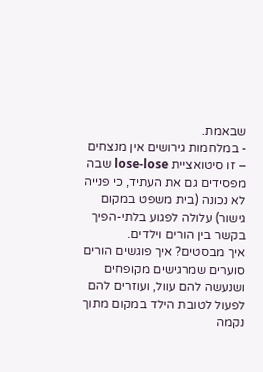שבאמת.
- במלחמות גירושים אין מנצחים – זו סיטואציית lose-lose שבה מפסידים גם את העתיד, כי פנייה לא נכונה (בית משפט במקום גישור) עלולה לפגוע בלתי-הפיך בקשר בין הורים וילדים.
איך מבסטים? איך פוגשים הורים סוערים שמרגישים מקופחים ושנעשה להם עוול, ועוזרים להם לפעול לטובת הילד במקום מתוך נקמה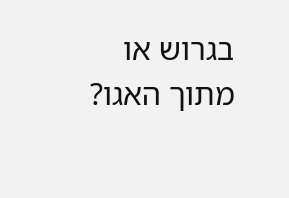בגרוש או מתוך האגו?